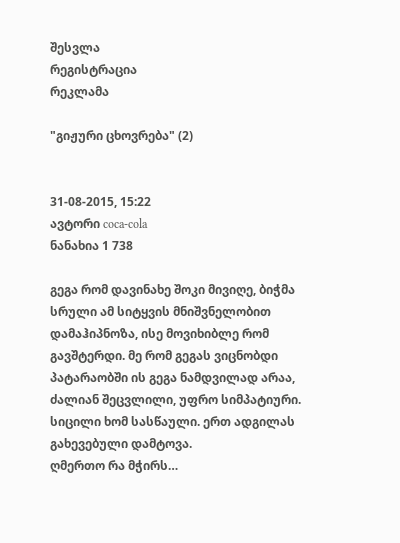შესვლა
რეგისტრაცია
რეკლამა

"გიჟური ცხოვრება" (2)


31-08-2015, 15:22
ავტორი coca-cola
ნანახია 1 738

გეგა რომ დავინახე შოკი მივიღე, ბიჭმა სრული ამ სიტყვის მნიშვნელობით დამაჰიპნოზა, ისე მოვიხიბლე რომ გავშტერდი. მე რომ გეგას ვიცნობდი პატარაობში ის გეგა ნამდვილად არაა, ძალიან შეცვლილი, უფრო სიმპატიური. სიცილი ხომ სასწაული. ერთ ადგილას გახევებული დამტოვა.
ღმერთო რა მჭირს…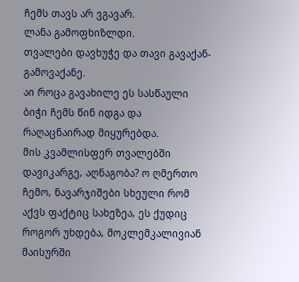ჩემს თავს არ ვგავარ.
ლანა გამოფხიზლდი.
თვალები დავხუჭე და თავი გავაქან-გამოვაქანე.
აი როცა გავახილე ეს სასწაული ბიჭი ჩემს წინ იდგა და რაღაცნაირად მიყურებდა.
მის კვამლისფერ თვალებში დავიკარგე, აღნაგობა? ო ღმერთო ჩემო, ნავარჯიშები სხეული რომ აქვს ფაქტიც სახეზეა, ეს ქუდიც როგორ უხდება, მოკლემკალივიან მაისურში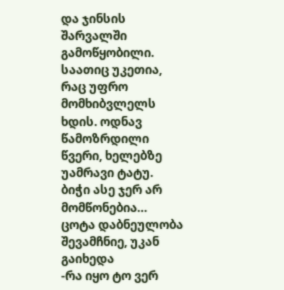და ჯინსის შარვალში გამოწყობილი. საათიც უკეთია, რაც უფრო მომხიბვლელს ხდის. ოდნავ წამოზრდილი წვერი, ხელებზე უამრავი ტატუ.
ბიჭი ასე ჯერ არ მომწონებია…
ცოტა დაბნეულობა შევამჩნიე, უკან გაიხედა
-რა იყო ტო ვერ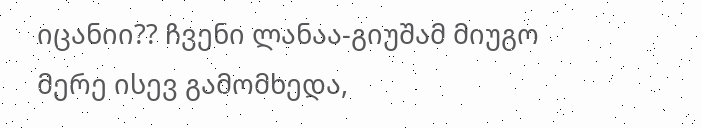იცანიი?? ჩვენი ლანაა-გიუშამ მიუგო
მერე ისევ გამომხედა,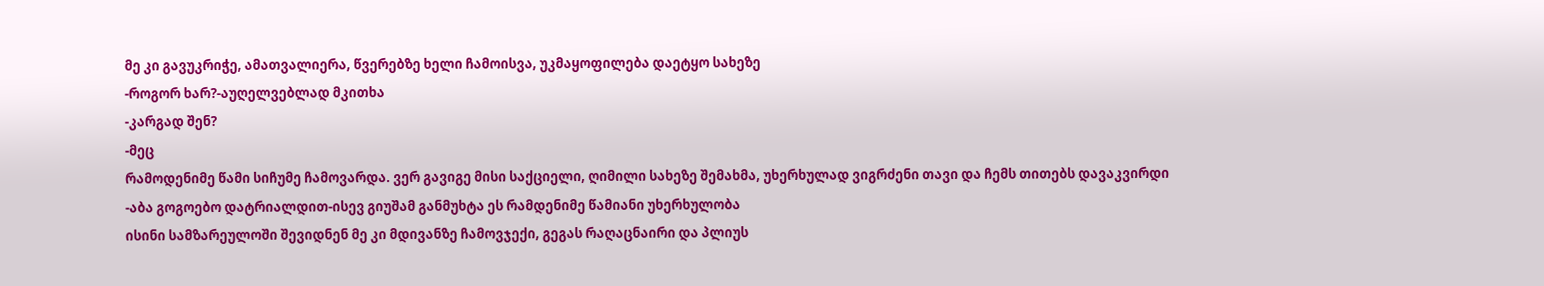მე კი გავუკრიჭე, ამათვალიერა, წვერებზე ხელი ჩამოისვა, უკმაყოფილება დაეტყო სახეზე
-როგორ ხარ?-აუღელვებლად მკითხა
-კარგად შენ?
-მეც
რამოდენიმე წამი სიჩუმე ჩამოვარდა. ვერ გავიგე მისი საქციელი, ღიმილი სახეზე შემახმა, უხერხულად ვიგრძენი თავი და ჩემს თითებს დავაკვირდი
-აბა გოგოებო დატრიალდით-ისევ გიუშამ განმუხტა ეს რამდენიმე წამიანი უხერხულობა
ისინი სამზარეულოში შევიდნენ მე კი მდივანზე ჩამოვჯექი, გეგას რაღაცნაირი და პლიუს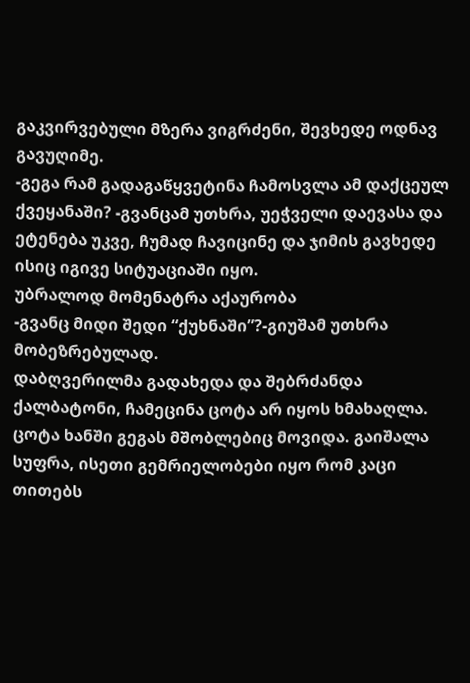გაკვირვებული მზერა ვიგრძენი, შევხედე ოდნავ გავუღიმე.
-გეგა რამ გადაგაწყვეტინა ჩამოსვლა ამ დაქცეულ ქვეყანაში? -გვანცამ უთხრა, უეჭველი დაევასა და ეტენება უკვე, ჩუმად ჩავიცინე და ჯიმის გავხედე ისიც იგივე სიტუაციაში იყო.
უბრალოდ მომენატრა აქაურობა
-გვანც მიდი შედი “ქუხნაში”?-გიუშამ უთხრა მობეზრებულად.
დაბღვერილმა გადახედა და შებრძანდა ქალბატონი, ჩამეცინა ცოტა არ იყოს ხმახაღლა.
ცოტა ხანში გეგას მშობლებიც მოვიდა. გაიშალა სუფრა, ისეთი გემრიელობები იყო რომ კაცი თითებს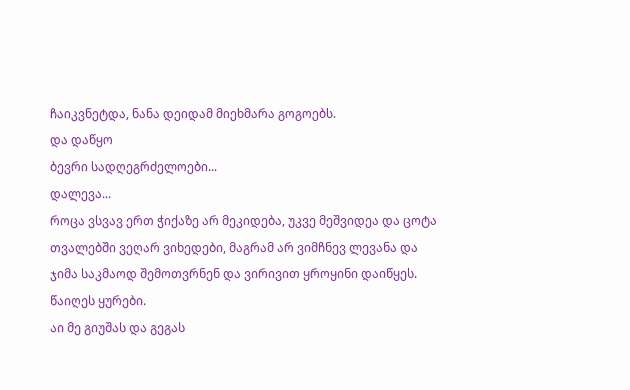ჩაიკვნეტდა, ნანა დეიდამ მიეხმარა გოგოებს.
და დაწყო
ბევრი სადღეგრძელოები...
დალევა...
როცა ვსვავ ერთ ჭიქაზე არ მეკიდება, უკვე მეშვიდეა და ცოტა თვალებში ვეღარ ვიხედები, მაგრამ არ ვიმჩნევ ლევანა და ჯიმა საკმაოდ შემოთვრნენ და ვირივით ყროყინი დაიწყეს. წაიღეს ყურები.
აი მე გიუშას და გეგას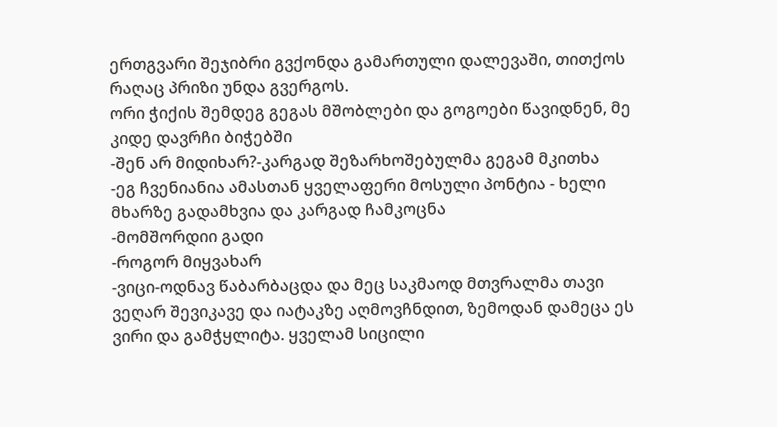ერთგვარი შეჯიბრი გვქონდა გამართული დალევაში, თითქოს რაღაც პრიზი უნდა გვერგოს.
ორი ჭიქის შემდეგ გეგას მშობლები და გოგოები წავიდნენ, მე კიდე დავრჩი ბიჭებში
-შენ არ მიდიხარ?-კარგად შეზარხოშებულმა გეგამ მკითხა
-ეგ ჩვენიანია ამასთან ყველაფერი მოსული პონტია - ხელი მხარზე გადამხვია და კარგად ჩამკოცნა
-მომშორდიი გადი
-როგორ მიყვახარ
-ვიცი-ოდნავ წაბარბაცდა და მეც საკმაოდ მთვრალმა თავი ვეღარ შევიკავე და იატაკზე აღმოვჩნდით, ზემოდან დამეცა ეს ვირი და გამჭყლიტა. ყველამ სიცილი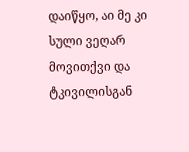დაიწყო, აი მე კი სული ვეღარ მოვითქვი და ტკივილისგან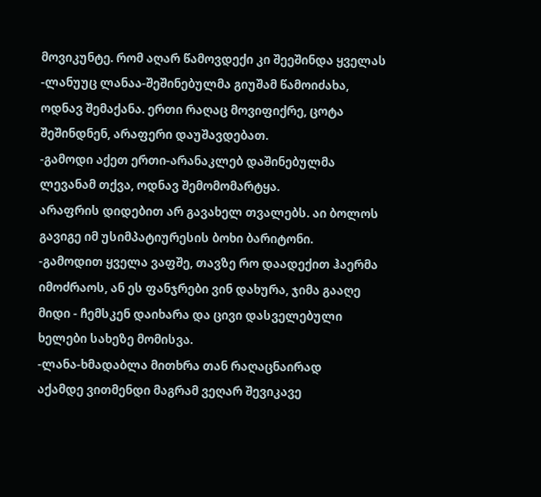მოვიკუნტე. რომ აღარ წამოვდექი კი შეეშინდა ყველას
-ლანუუც ლანაა-შეშინებულმა გიუშამ წამოიძახა, ოდნავ შემაქანა. ერთი რაღაც მოვიფიქრე, ცოტა შეშინდნენ, არაფერი დაუშავდებათ.
-გამოდი აქეთ ერთი-არანაკლებ დაშინებულმა ლევანამ თქვა, ოდნავ შემომომარტყა.
არაფრის დიდებით არ გავახელ თვალებს. აი ბოლოს გავიგე იმ უსიმპატიურესის ბოხი ბარიტონი.
-გამოდით ყველა ვაფშე, თავზე რო დაადექით ჰაერმა იმოძრაოს, ან ეს ფანჯრები ვინ დახურა, ჯიმა გააღე მიდი - ჩემსკენ დაიხარა და ცივი დასველებული ხელები სახეზე მომისვა.
-ლანა-ხმადაბლა მითხრა თან რაღაცნაირად
აქამდე ვითმენდი მაგრამ ვეღარ შევიკავე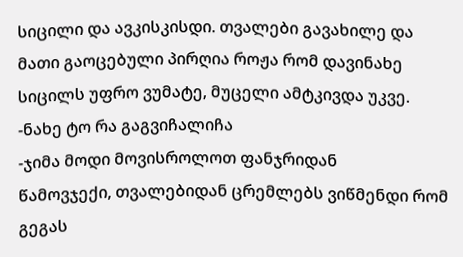სიცილი და ავკისკისდი. თვალები გავახილე და მათი გაოცებული პირღია როჟა რომ დავინახე სიცილს უფრო ვუმატე, მუცელი ამტკივდა უკვე.
-ნახე ტო რა გაგვიჩალიჩა
-ჯიმა მოდი მოვისროლოთ ფანჯრიდან
წამოვჯექი, თვალებიდან ცრემლებს ვიწმენდი რომ გეგას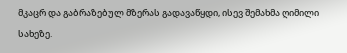მკაცრ და გაბრაზებულ მზერას გადავაწყდი, ისევ შემახმა ღიმილი სახეზე.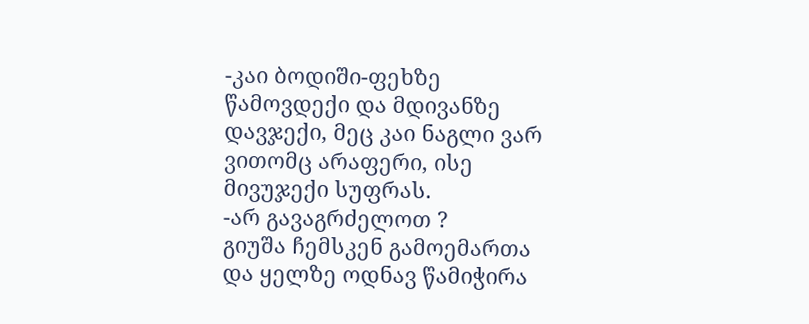-კაი ბოდიში-ფეხზე წამოვდექი და მდივანზე დავჯექი, მეც კაი ნაგლი ვარ ვითომც არაფერი, ისე მივუჯექი სუფრას.
-არ გავაგრძელოთ ?
გიუშა ჩემსკენ გამოემართა და ყელზე ოდნავ წამიჭირა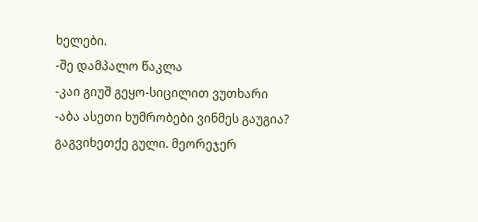ხელები.
-შე დამპალო წაკლა
-კაი გიუშ გეყო-სიცილით ვუთხარი
-აბა ასეთი ხუმრობები ვინმეს გაუგია? გაგვიხეთქე გული. მეორეჯერ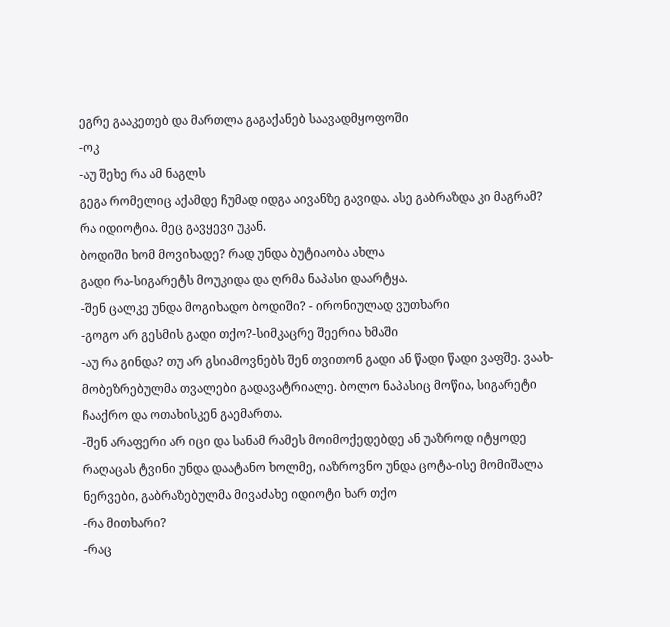ეგრე გააკეთებ და მართლა გაგაქანებ საავადმყოფოში
-ოკ
-აუ შეხე რა ამ ნაგლს
გეგა რომელიც აქამდე ჩუმად იდგა აივანზე გავიდა. ასე გაბრაზდა კი მაგრამ? რა იდიოტია. მეც გავყევი უკან.
ბოდიში ხომ მოვიხადე? რად უნდა ბუტიაობა ახლა
გადი რა-სიგარეტს მოუკიდა და ღრმა ნაპასი დაარტყა.
-შენ ცალკე უნდა მოგიხადო ბოდიში? - ირონიულად ვუთხარი
-გოგო არ გესმის გადი თქო?-სიმკაცრე შეერია ხმაში
-აუ რა გინდა? თუ არ გსიამოვნებს შენ თვითონ გადი ან წადი წადი ვაფშე. ვაახ-მობეზრებულმა თვალები გადავატრიალე. ბოლო ნაპასიც მოწია, სიგარეტი ჩააქრო და ოთახისკენ გაემართა.
-შენ არაფერი არ იცი და სანამ რამეს მოიმოქედებდე ან უაზროდ იტყოდე რაღაცას ტვინი უნდა დაატანო ხოლმე, იაზროვნო უნდა ცოტა-ისე მომიშალა ნერვები, გაბრაზებულმა მივაძახე იდიოტი ხარ თქო
-რა მითხარი?
-რაც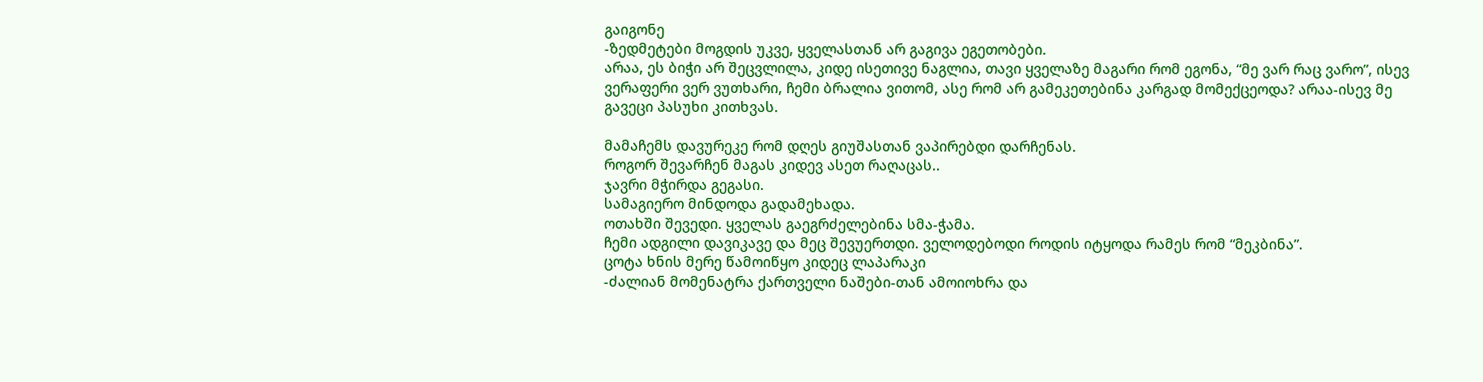გაიგონე
-ზედმეტები მოგდის უკვე, ყველასთან არ გაგივა ეგეთობები.
არაა, ეს ბიჭი არ შეცვლილა, კიდე ისეთივე ნაგლია, თავი ყველაზე მაგარი რომ ეგონა, “მე ვარ რაც ვარო”, ისევ ვერაფერი ვერ ვუთხარი, ჩემი ბრალია ვითომ, ასე რომ არ გამეკეთებინა კარგად მომექცეოდა? არაა-ისევ მე გავეცი პასუხი კითხვას.

მამაჩემს დავურეკე რომ დღეს გიუშასთან ვაპირებდი დარჩენას.
როგორ შევარჩენ მაგას კიდევ ასეთ რაღაცას..
ჯავრი მჭირდა გეგასი.
სამაგიერო მინდოდა გადამეხადა.
ოთახში შევედი. ყველას გაეგრძელებინა სმა-ჭამა.
ჩემი ადგილი დავიკავე და მეც შევუერთდი. ველოდებოდი როდის იტყოდა რამეს რომ “მეკბინა”.
ცოტა ხნის მერე წამოიწყო კიდეც ლაპარაკი
-ძალიან მომენატრა ქართველი ნაშები-თან ამოიოხრა და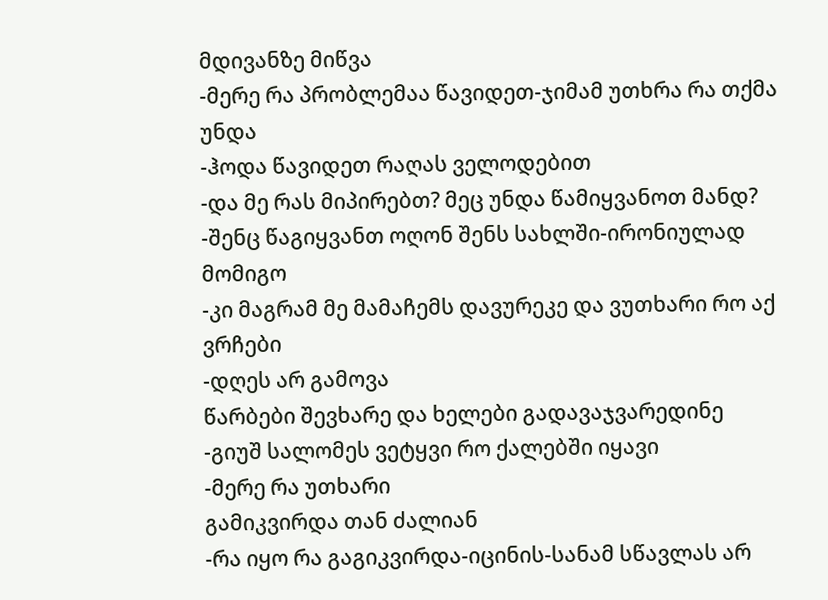მდივანზე მიწვა
-მერე რა პრობლემაა წავიდეთ-ჯიმამ უთხრა რა თქმა უნდა
-ჰოდა წავიდეთ რაღას ველოდებით
-და მე რას მიპირებთ? მეც უნდა წამიყვანოთ მანდ?
-შენც წაგიყვანთ ოღონ შენს სახლში-ირონიულად მომიგო
-კი მაგრამ მე მამაჩემს დავურეკე და ვუთხარი რო აქ ვრჩები
-დღეს არ გამოვა
წარბები შევხარე და ხელები გადავაჯვარედინე
-გიუშ სალომეს ვეტყვი რო ქალებში იყავი
-მერე რა უთხარი
გამიკვირდა თან ძალიან
-რა იყო რა გაგიკვირდა-იცინის-სანამ სწავლას არ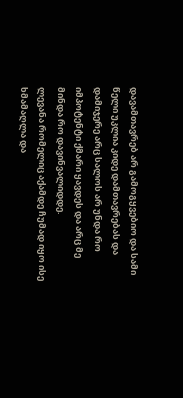დავამთავრებ არ გამოგყვებიო და სამი წელი უკლია კიდე დამთავრებას და დამიჯერე არც სალოს არ უნდა რო იმპოტენტი ქმარი ყავდეს და არც მე მინდა რო დავინვალიდდე.
ლევანა რომელიც აქამდე ჩუმად იყო ისე ხმამაღლა და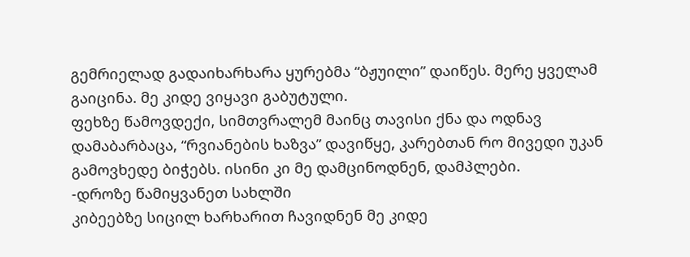გემრიელად გადაიხარხარა ყურებმა “ბჟუილი” დაიწეს. მერე ყველამ გაიცინა. მე კიდე ვიყავი გაბუტული.
ფეხზე წამოვდექი, სიმთვრალემ მაინც თავისი ქნა და ოდნავ დამაბარბაცა, “რვიანების ხაზვა” დავიწყე, კარებთან რო მივედი უკან გამოვხედე ბიჭებს. ისინი კი მე დამცინოდნენ, დამპლები.
-დროზე წამიყვანეთ სახლში
კიბეებზე სიცილ ხარხარით ჩავიდნენ მე კიდე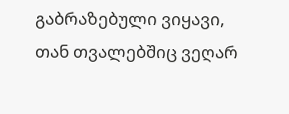გაბრაზებული ვიყავი, თან თვალებშიც ვეღარ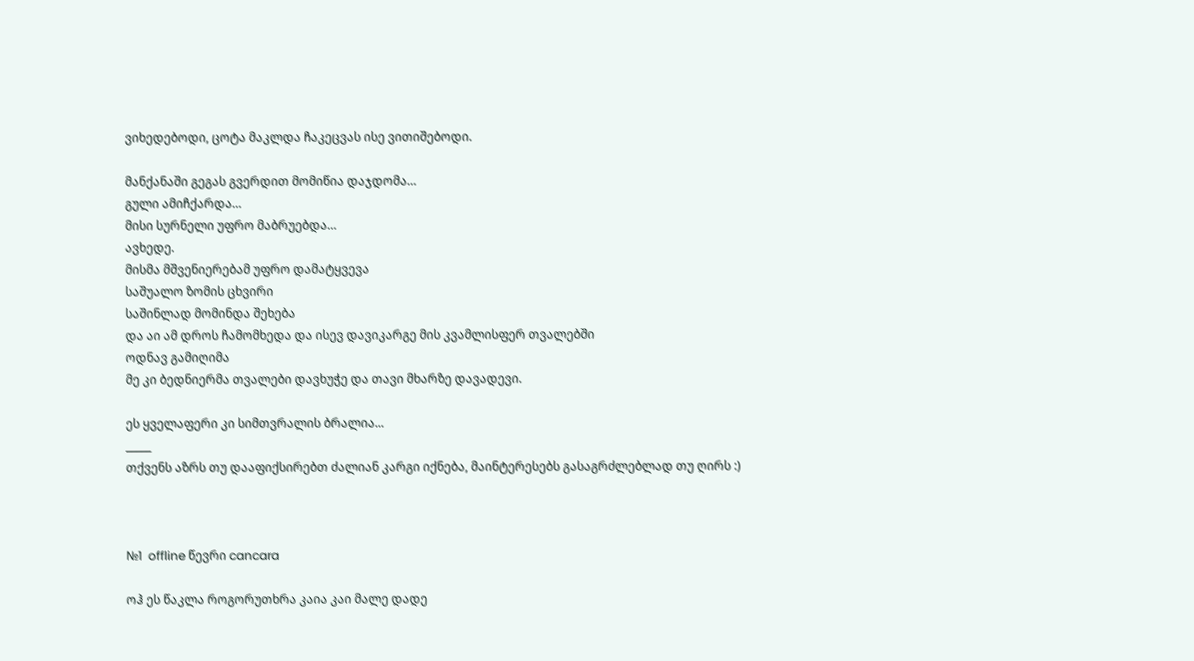ვიხედებოდი, ცოტა მაკლდა ჩაკეცვას ისე ვითიშებოდი.

მანქანაში გეგას გვერდით მომიწია დაჯდომა…
გული ამიჩქარდა…
მისი სურნელი უფრო მაბრუებდა…
ავხედე.
მისმა მშვენიერებამ უფრო დამატყვევა
საშუალო ზომის ცხვირი
საშინლად მომინდა შეხება
და აი ამ დროს ჩამომხედა და ისევ დავიკარგე მის კვამლისფერ თვალებში
ოდნავ გამიღიმა
მე კი ბედნიერმა თვალები დავხუჭე და თავი მხარზე დავადევი.

ეს ყველაფერი კი სიმთვრალის ბრალია...
_____
თქვენს აზრს თუ დააფიქსირებთ ძალიან კარგი იქნება, მაინტერესებს გასაგრძლებლად თუ ღირს :)



№1  offline წევრი cancara

ოჰ ეს წაკლა როგორუთხრა კაია კაი მალე დადე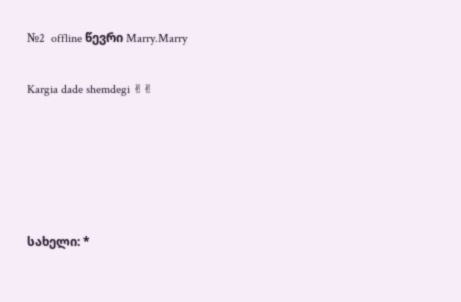№2  offline წევრი Marry.Marry

Kargia dade shemdegi ✌✌





სახელი: *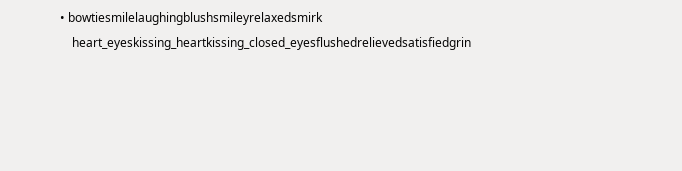• bowtiesmilelaughingblushsmileyrelaxedsmirk
    heart_eyeskissing_heartkissing_closed_eyesflushedrelievedsatisfiedgrin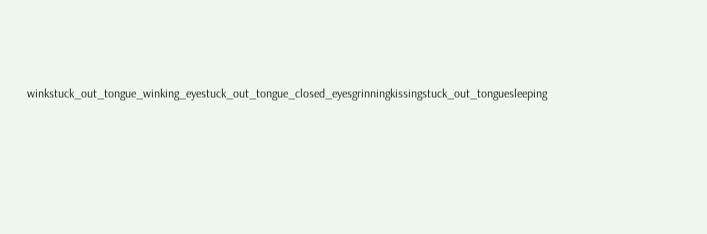winkstuck_out_tongue_winking_eyestuck_out_tongue_closed_eyesgrinningkissingstuck_out_tonguesleeping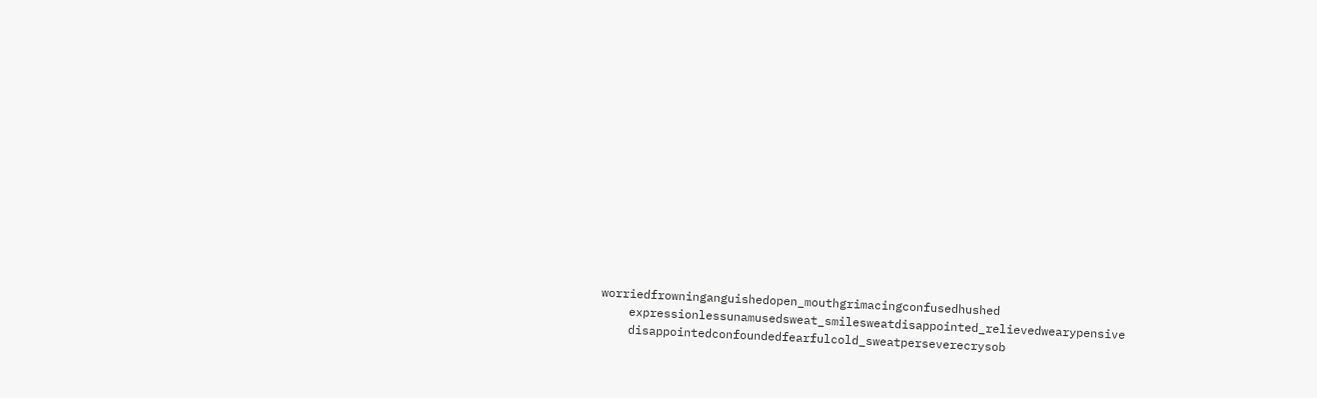worriedfrowninganguishedopen_mouthgrimacingconfusedhushed
    expressionlessunamusedsweat_smilesweatdisappointed_relievedwearypensive
    disappointedconfoundedfearfulcold_sweatperseverecrysob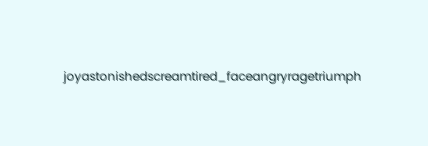joyastonishedscreamtired_faceangryragetriumph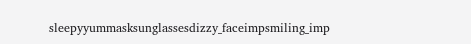sleepyyummasksunglassesdizzy_faceimpsmiling_imp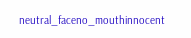neutral_faceno_mouthinnocent